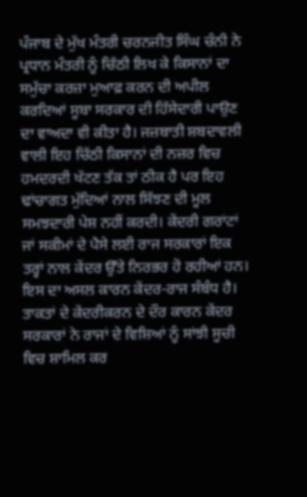ਪੰਜਾਬ ਦੇ ਮੁੱਖ ਮੰਤਰੀ ਚਰਨਜੀਤ ਸਿੰਘ ਚੰਨੀ ਨੇ ਪ੍ਰਧਾਨ ਮੰਤਰੀ ਨੂੰ ਚਿੱਠੀ ਲਿਖ ਕੇ ਕਿਸਾਨਾਂ ਦਾ ਸਮੁੱਚਾ ਕਰਜ਼ਾ ਮੁਆਫ਼ ਕਰਨ ਦੀ ਅਪੀਲ ਕਰਦਿਆਂ ਸੂਬਾ ਸਰਕਾਰ ਦੀ ਹਿੱਸੇਦਾਰੀ ਪਾਉਣ ਦਾ ਵਾਅਦਾ ਵੀ ਕੀਤਾ ਹੈ। ਜਜ਼ਬਾਤੀ ਸ਼ਬਦਾਵਲੀ ਵਾਲੀ ਇਹ ਚਿੱਠੀ ਕਿਸਾਨਾਂ ਦੀ ਨਜ਼ਰ ਵਿਚ ਹਮਦਰਦੀ ਖੱਟਣ ਤੱਕ ਤਾਂ ਠੀਕ ਹੈ ਪਰ ਇਹ ਢਾਂਚਾਗਤ ਮੁੱਦਿਆਂ ਨਾਲ ਸਿੱਝਣ ਦੀ ਮੂਲ ਸਮਝਦਾਰੀ ਪੇਸ਼ ਨਹੀਂ ਕਰਦੀ। ਕੇਂਦਰੀ ਗਰਾਂਟਾਂ ਜਾਂ ਸਕੀਮਾਂ ਦੇ ਪੈਸੇ ਲਈ ਰਾਜ ਸਰਕਾਰਾਂ ਇਕ ਤਰ੍ਹਾਂ ਨਾਲ ਕੇਂਦਰ ਉੱਤੇ ਨਿਰਭਰ ਹੋ ਰਹੀਆਂ ਹਨ। ਇਸ ਦਾ ਅਸਲ ਕਾਰਨ ਕੇਂਦਰ-ਰਾਜ ਸੰਬੰਧ ਹੈ। ਤਾਕਤਾਂ ਦੇ ਕੇਂਦਰੀਕਰਨ ਦੇ ਦੌਰ ਕਾਰਨ ਕੇਂਦਰ ਸਰਕਾਰਾਂ ਨੇ ਰਾਜਾਂ ਦੇ ਵਿਸ਼ਿਆਂ ਨੂੰ ਸਾਂਝੀ ਸੂਚੀ ਵਿਚ ਸ਼ਾਮਿਲ ਕਰ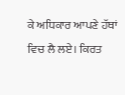ਕੇ ਅਧਿਕਾਰ ਆਪਣੇ ਹੱਥਾਂ ਵਿਚ ਲੈ ਲਏ। ਕਿਰਤ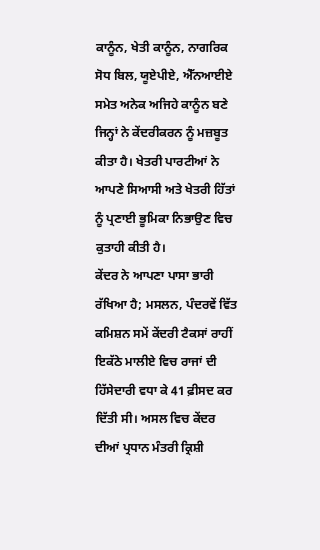ਕਾਨੂੰਨ, ਖੇਤੀ ਕਾਨੂੰਨ, ਨਾਗਰਿਕ ਸੋਧ ਬਿਲ, ਯੂਏਪੀਏ, ਐੱਨਆਈਏ ਸਮੇਤ ਅਨੇਕ ਅਜਿਹੇ ਕਾਨੂੰਨ ਬਣੇ ਜਿਨ੍ਹਾਂ ਨੇ ਕੇਂਦਰੀਕਰਨ ਨੂੰ ਮਜ਼ਬੂਤ ਕੀਤਾ ਹੈ। ਖੇਤਰੀ ਪਾਰਟੀਆਂ ਨੇ ਆਪਣੇ ਸਿਆਸੀ ਅਤੇ ਖੇਤਰੀ ਹਿੱਤਾਂ ਨੂੰ ਪ੍ਰਣਾਈ ਭੂਮਿਕਾ ਨਿਭਾਉਣ ਵਿਚ ਕੁਤਾਹੀ ਕੀਤੀ ਹੈ।
ਕੇਂਦਰ ਨੇ ਆਪਣਾ ਪਾਸਾ ਭਾਰੀ ਰੱਖਿਆ ਹੈ; ਮਸਲਨ, ਪੰਦਰਵੇਂ ਵਿੱਤ ਕਮਿਸ਼ਨ ਸਮੇਂ ਕੇਂਦਰੀ ਟੈਕਸਾਂ ਰਾਹੀਂ ਇਕੱਠੇ ਮਾਲੀਏ ਵਿਚ ਰਾਜਾਂ ਦੀ ਹਿੱਸੇਦਾਰੀ ਵਧਾ ਕੇ 41 ਫ਼ੀਸਦ ਕਰ ਦਿੱਤੀ ਸੀ। ਅਸਲ ਵਿਚ ਕੇਂਦਰ ਦੀਆਂ ਪ੍ਰਧਾਨ ਮੰਤਰੀ ਕ੍ਰਿਸ਼ੀ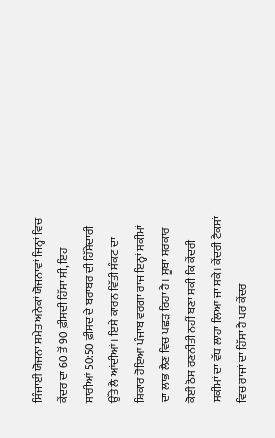ਸਿੰਜਾਈ ਯੋਜਨਾ ਸਮੇਤ ਅਨੇਕਾਂ ਯੋਜਨਾਵਾਂ ਜਿਨ੍ਹਾਂ ਵਿਚ ਕੇਂਦਰ ਦਾ 60 ਤੋਂ 90 ਫ਼ੀਸਦੀ ਹਿੱਸਾ ਸੀ, ਇਹ ਸਾਰੀਆਂ 50:50 ਫ਼ੀਸਦ ਦੇ ਬਰਾਬਰ ਦੀ ਹਿੱਸੇਦਾਰੀ ਉੱਤੇ ਲੈ ਆਂਦੀਆਂ। ਇਸੇ ਕਾਰਨ ਵਿੱਤੀ ਸੰਕਟ ਦਾ ਸ਼ਿਕਾਰ ਹੋਇਆ ਪੰਜਾਬ ਵਰਗਾ ਰਾਜ ਇਨ੍ਹਾਂ ਸਕੀਮਾਂ ਦਾ ਲਾਭ ਲੈਣ ਵਿਚ ਪਛੜ ਰਿਹਾ ਹੈ। ਸੂਬਾ ਸਰਕਾਰ ਕੋਈ ਠੋਸ ਰਣਨੀਤੀ ਨਹੀਂ ਬਣਾ ਸਕੀ ਕਿ ਕੇਂਦਰੀ ਸਕੀਮਾਂ ਦਾ ਵੱਧ ਲਾਹਾ ਲਿਆ ਜਾ ਸਕੇ। ਕੇਂਦਰੀ ਟੈਕਸਾਂ ਵਿਚ ਰਾਜਾਂ ਦਾ ਹਿੱਸਾ ਹੈ ਪਰ ਕੇਂਦਰ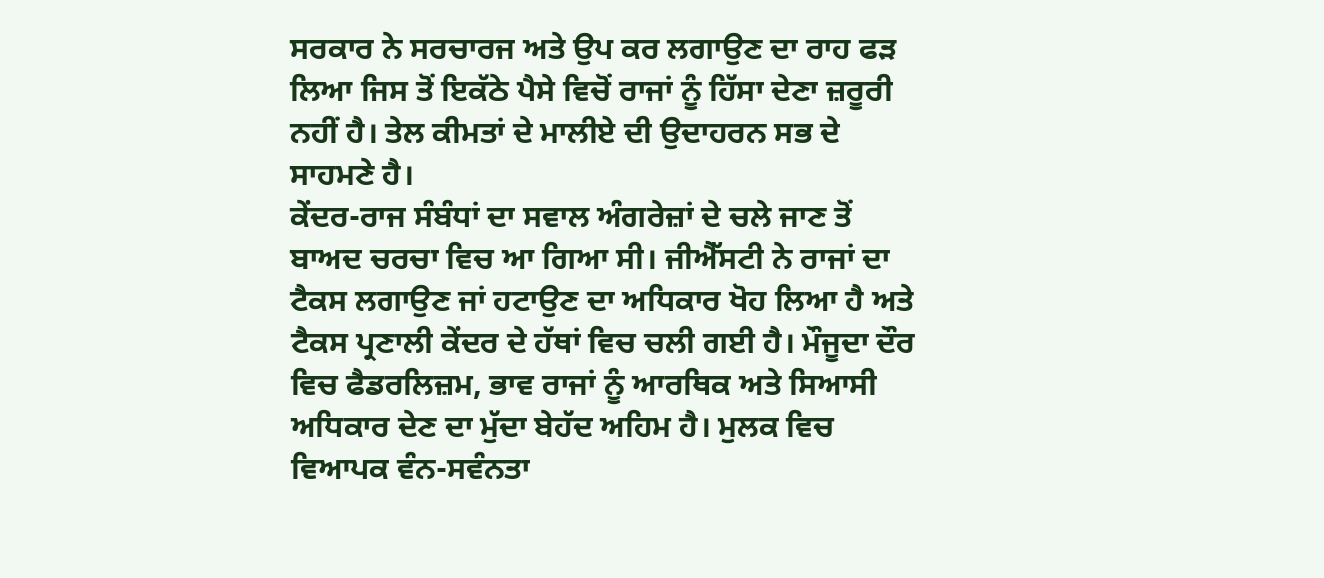ਸਰਕਾਰ ਨੇ ਸਰਚਾਰਜ ਅਤੇ ਉਪ ਕਰ ਲਗਾਉਣ ਦਾ ਰਾਹ ਫੜ ਲਿਆ ਜਿਸ ਤੋਂ ਇਕੱਠੇ ਪੈਸੇ ਵਿਚੋਂ ਰਾਜਾਂ ਨੂੰ ਹਿੱਸਾ ਦੇਣਾ ਜ਼ਰੂਰੀ ਨਹੀਂ ਹੈ। ਤੇਲ ਕੀਮਤਾਂ ਦੇ ਮਾਲੀਏ ਦੀ ਉਦਾਹਰਨ ਸਭ ਦੇ ਸਾਹਮਣੇ ਹੈ।
ਕੇਂਦਰ-ਰਾਜ ਸੰਬੰਧਾਂ ਦਾ ਸਵਾਲ ਅੰਗਰੇਜ਼ਾਂ ਦੇ ਚਲੇ ਜਾਣ ਤੋਂ ਬਾਅਦ ਚਰਚਾ ਵਿਚ ਆ ਗਿਆ ਸੀ। ਜੀਐੱਸਟੀ ਨੇ ਰਾਜਾਂ ਦਾ ਟੈਕਸ ਲਗਾਉਣ ਜਾਂ ਹਟਾਉਣ ਦਾ ਅਧਿਕਾਰ ਖੋਹ ਲਿਆ ਹੈ ਅਤੇ ਟੈਕਸ ਪ੍ਰਣਾਲੀ ਕੇਂਦਰ ਦੇ ਹੱਥਾਂ ਵਿਚ ਚਲੀ ਗਈ ਹੈ। ਮੌਜੂਦਾ ਦੌਰ ਵਿਚ ਫੈਡਰਲਿਜ਼ਮ, ਭਾਵ ਰਾਜਾਂ ਨੂੰ ਆਰਥਿਕ ਅਤੇ ਸਿਆਸੀ ਅਧਿਕਾਰ ਦੇਣ ਦਾ ਮੁੱਦਾ ਬੇਹੱਦ ਅਹਿਮ ਹੈ। ਮੁਲਕ ਵਿਚ ਵਿਆਪਕ ਵੰਨ-ਸਵੰਨਤਾ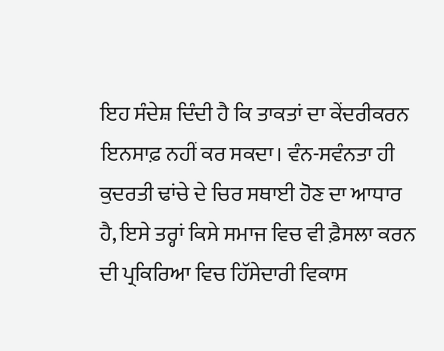ਇਹ ਸੰਦੇਸ਼ ਦਿੰਦੀ ਹੈ ਕਿ ਤਾਕਤਾਂ ਦਾ ਕੇਂਦਰੀਕਰਨ ਇਨਸਾਫ਼ ਨਹੀਂ ਕਰ ਸਕਦਾ। ਵੰਨ-ਸਵੰਨਤਾ ਹੀ ਕੁਦਰਤੀ ਢਾਂਚੇ ਦੇ ਚਿਰ ਸਥਾਈ ਹੋਣ ਦਾ ਆਧਾਰ ਹੈ, ਇਸੇ ਤਰ੍ਹਾਂ ਕਿਸੇ ਸਮਾਜ ਵਿਚ ਵੀ ਫ਼ੈਸਲਾ ਕਰਨ ਦੀ ਪ੍ਰਕਿਰਿਆ ਵਿਚ ਹਿੱਸੇਦਾਰੀ ਵਿਕਾਸ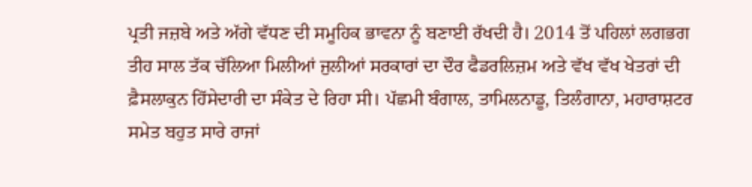ਪ੍ਰਤੀ ਜਜ਼ਬੇ ਅਤੇ ਅੱਗੇ ਵੱਧਣ ਦੀ ਸਮੂਹਿਕ ਭਾਵਨਾ ਨੂੰ ਬਣਾਈ ਰੱਖਦੀ ਹੈ। 2014 ਤੋਂ ਪਹਿਲਾਂ ਲਗਭਗ ਤੀਹ ਸਾਲ ਤੱਕ ਚੱਲਿਆ ਮਿਲੀਆਂ ਜੁਲੀਆਂ ਸਰਕਾਰਾਂ ਦਾ ਦੌਰ ਫੈਡਰਲਿਜ਼ਮ ਅਤੇ ਵੱਖ ਵੱਖ ਖੇਤਰਾਂ ਦੀ ਫ਼ੈਸਲਾਕੁਨ ਹਿੱਸੇਦਾਰੀ ਦਾ ਸੰਕੇਤ ਦੇ ਰਿਹਾ ਸੀ। ਪੱਛਮੀ ਬੰਗਾਲ, ਤਾਮਿਲਨਾਡੂ, ਤਿਲੰਗਾਨਾ, ਮਹਾਰਾਸ਼ਟਰ ਸਮੇਤ ਬਹੁਤ ਸਾਰੇ ਰਾਜਾਂ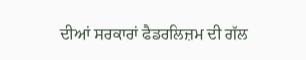ਦੀਆਂ ਸਰਕਾਰਾਂ ਫੈਡਰਲਿਜ਼ਮ ਦੀ ਗੱਲ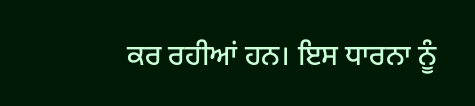ਕਰ ਰਹੀਆਂ ਹਨ। ਇਸ ਧਾਰਨਾ ਨੂੰ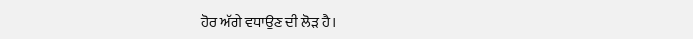ਹੋਰ ਅੱਗੇ ਵਧਾਉਣ ਦੀ ਲੋੜ ਹੈ।